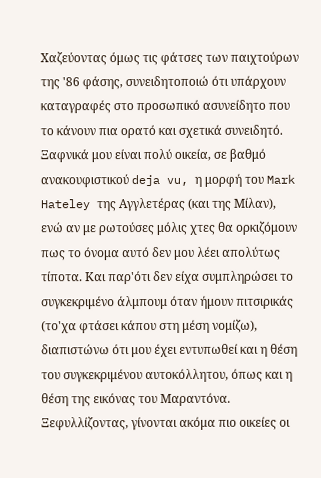Χαζεύοντας όμως τις φάτσες των παιχτούρων της '86 φάσης, συνειδητοποιώ ότι υπάρχουν καταγραφές στο προσωπικό ασυνείδητο που το κάνουν πια ορατό και σχετικά συνειδητό. Ξαφνικά μου είναι πολύ οικεία, σε βαθμό ανακουφιστικού deja vu, η μορφή του Mark Hateley της Αγγλετέρας (και της Μίλαν), ενώ αν με ρωτούσες μόλις χτες θα ορκιζόμουν πως το όνομα αυτό δεν μου λέει απολύτως τίποτα. Και παρ'ότι δεν είχα συμπληρώσει το συγκεκριμένο άλμπουμ όταν ήμουν πιτσιρικάς (το'χα φτάσει κάπου στη μέση νομίζω), διαπιστώνω ότι μου έχει εντυπωθεί και η θέση του συγκεκριμένου αυτοκόλλητου, όπως και η θέση της εικόνας του Μαραντόνα. Ξεφυλλίζοντας, γίνονται ακόμα πιο οικείες οι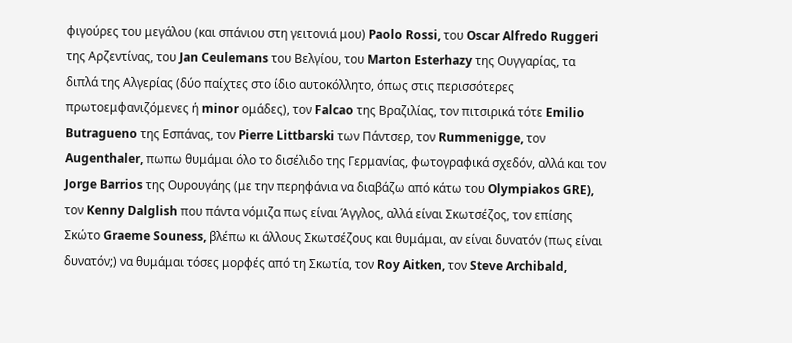φιγούρες του μεγάλου (και σπάνιου στη γειτονιά μου) Paolo Rossi, του Oscar Alfredo Ruggeri της Αρζεντίνας, του Jan Ceulemans του Βελγίου, του Marton Esterhazy της Ουγγαρίας, τα διπλά της Αλγερίας (δύο παίχτες στο ίδιο αυτοκόλλητο, όπως στις περισσότερες πρωτοεμφανιζόμενες ή minor ομάδες), τον Falcao της Βραζιλίας, τον πιτσιρικά τότε Emilio Butragueno της Εσπάνας, τον Pierre Littbarski των Πάντσερ, τον Rummenigge, τον Augenthaler, πωπω θυμάμαι όλο το δισέλιδο της Γερμανίας, φωτογραφικά σχεδόν, αλλά και τον Jorge Barrios της Ουρουγάης (με την περηφάνια να διαβάζω από κάτω του Olympiakos GRE), τον Kenny Dalglish που πάντα νόμιζα πως είναι Άγγλος, αλλά είναι Σκωτσέζος, τον επίσης Σκώτο Graeme Souness, βλέπω κι άλλους Σκωτσέζους και θυμάμαι, αν είναι δυνατόν (πως είναι δυνατόν;) να θυμάμαι τόσες μορφές από τη Σκωτία, τον Roy Aitken, τον Steve Archibald,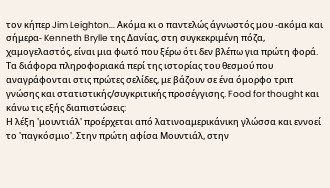τον κήπερ Jim Leighton... Ακόμα κι ο παντελώς άγνωστός μου -ακόμα και σήμερα- Kenneth Brylle της Δανίας, στη συγκεκριμένη πόζα, χαμογελαστός, είναι μια φωτό που ξέρω ότι δεν βλέπω για πρώτη φορά.
Τα διάφορα πληροφοριακά περί της ιστορίας του θεσμού που αναγράφονται στις πρώτες σελίδες, με βάζουν σε ένα όμορφο τριπ γνώσης και στατιστικής/συγκριτικής προσέγγισης. Food for thought και κάνω τις εξής διαπιστώσεις:
Η λέξη 'μουντιάλ' προέρχεται από λατινοαμερικάνικη γλώσσα και εννοεί το 'παγκόσμιο'. Στην πρώτη αφίσα Μουντιάλ, στην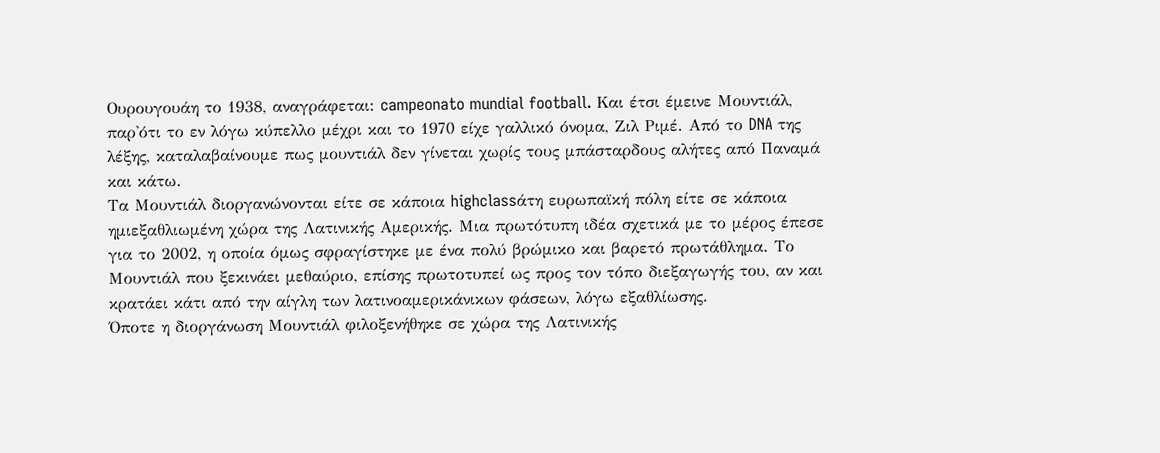Ουρουγουάη το 1938, αναγράφεται: campeonato mundial football. Και έτσι έμεινε Μουντιάλ, παρ'ότι το εν λόγω κύπελλο μέχρι και το 1970 είχε γαλλικό όνομα, Ζιλ Ριμέ. Από το DNA της λέξης, καταλαβαίνουμε πως μουντιάλ δεν γίνεται χωρίς τους μπάσταρδους αλήτες από Παναμά και κάτω.
Τα Μουντιάλ διοργανώνονται είτε σε κάποια highclassάτη ευρωπαϊκή πόλη είτε σε κάποια ημιεξαθλιωμένη χώρα της Λατινικής Αμερικής. Μια πρωτότυπη ιδέα σχετικά με το μέρος έπεσε για το 2002, η οποία όμως σφραγίστηκε με ένα πολύ βρώμικο και βαρετό πρωτάθλημα. Το Μουντιάλ που ξεκινάει μεθαύριο, επίσης πρωτοτυπεί ως προς τον τόπο διεξαγωγής του, αν και κρατάει κάτι από την αίγλη των λατινοαμερικάνικων φάσεων, λόγω εξαθλίωσης.
Όποτε η διοργάνωση Μουντιάλ φιλοξενήθηκε σε χώρα της Λατινικής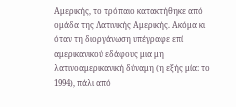Αμερικής, το τρόπαιο κατακτήθηκε από ομάδα της Λατινικής Αμερικής. Ακόμα κι όταν τη διοργάνωση υπέγραφε επί αμερικανικού εδάφους μια μη λατινοαμερικανική δύναμη (η εξής μία: το 1994), πάλι από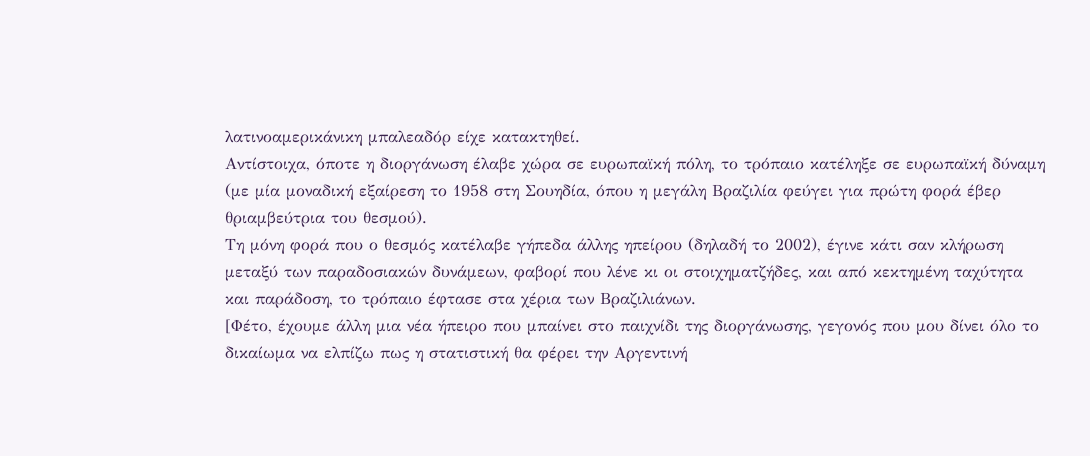λατινοαμερικάνικη μπαλεαδόρ είχε κατακτηθεί.
Αντίστοιχα, όποτε η διοργάνωση έλαβε χώρα σε ευρωπαϊκή πόλη, το τρόπαιο κατέληξε σε ευρωπαϊκή δύναμη (με μία μοναδική εξαίρεση το 1958 στη Σουηδία, όπου η μεγάλη Βραζιλία φεύγει για πρώτη φορά έβερ θριαμβεύτρια του θεσμού).
Τη μόνη φορά που ο θεσμός κατέλαβε γήπεδα άλλης ηπείρου (δηλαδή το 2002), έγινε κάτι σαν κλήρωση μεταξύ των παραδοσιακών δυνάμεων, φαβορί που λένε κι οι στοιχηματζήδες, και από κεκτημένη ταχύτητα και παράδοση, το τρόπαιο έφτασε στα χέρια των Βραζιλιάνων.
[Φέτο, έχουμε άλλη μια νέα ήπειρο που μπαίνει στο παιχνίδι της διοργάνωσης, γεγονός που μου δίνει όλο το δικαίωμα να ελπίζω πως η στατιστική θα φέρει την Αργεντινή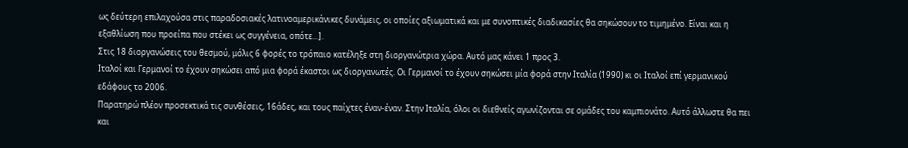ως δεύτερη επιλαχούσα στις παραδοσιακές λατινοαμερικάνικες δυνάμεις, οι οποίες αξιωματικά και με συνοπτικές διαδικασίες θα σηκώσουν το τιμημένο. Είναι και η εξαθλίωση που προείπα που στέκει ως συγγένεια, οπότε...].
Στις 18 διοργανώσεις του θεσμού, μόλις 6 φορές το τρόπαιο κατέληξε στη διοργανώτρια χώρα. Αυτό μας κάνει 1 προς 3.
Ιταλοί και Γερμανοί το έχουν σηκώσει από μια φορά έκαστοι ως διοργανωτές. Οι Γερμανοί το έχουν σηκώσει μία φορά στην Ιταλία (1990) κι οι Ιταλοί επί γερμανικού εδάφους το 2006.
Παρατηρώ πλέον προσεκτικά τις συνθέσεις, 16άδες, και τους παίχτες έναν-έναν. Στην Ιταλία, όλοι οι διεθνείς αγωνίζονται σε ομάδες του καμπιονάτο. Αυτό άλλωστε θα πει και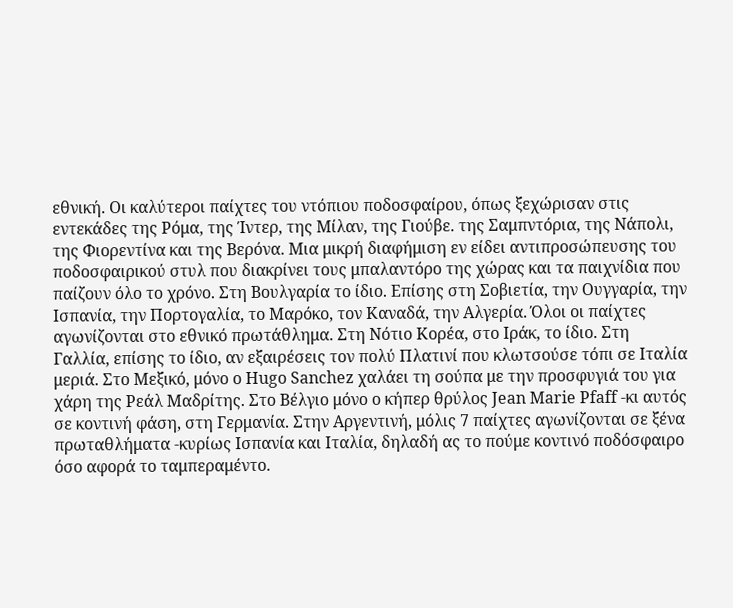εθνική. Οι καλύτεροι παίχτες του ντόπιου ποδοσφαίρου, όπως ξεχώρισαν στις εντεκάδες της Ρόμα, της Ίντερ, της Μίλαν, της Γιούβε. της Σαμπντόρια, της Νάπολι, της Φιορεντίνα και της Βερόνα. Μια μικρή διαφήμιση εν είδει αντιπροσώπευσης του ποδοσφαιρικού στυλ που διακρίνει τους μπαλαντόρο της χώρας και τα παιχνίδια που παίζουν όλο το χρόνο. Στη Βουλγαρία το ίδιο. Επίσης στη Σοβιετία, την Ουγγαρία, την Ισπανία, την Πορτογαλία, το Μαρόκο, τον Καναδά, την Αλγερία. Όλοι οι παίχτες αγωνίζονται στο εθνικό πρωτάθλημα. Στη Νότιο Κορέα, στο Ιράκ, το ίδιο. Στη Γαλλία, επίσης το ίδιο, αν εξαιρέσεις τον πολύ Πλατινί που κλωτσούσε τόπι σε Ιταλία μεριά. Στο Μεξικό, μόνο ο Hugo Sanchez χαλάει τη σούπα με την προσφυγιά του για χάρη της Ρεάλ Μαδρίτης. Στο Βέλγιο μόνο ο κήπερ θρύλος Jean Marie Pfaff -κι αυτός σε κοντινή φάση, στη Γερμανία. Στην Αργεντινή, μόλις 7 παίχτες αγωνίζονται σε ξένα πρωταθλήματα -κυρίως Ισπανία και Ιταλία, δηλαδή ας το πούμε κοντινό ποδόσφαιρο όσο αφορά το ταμπεραμέντο.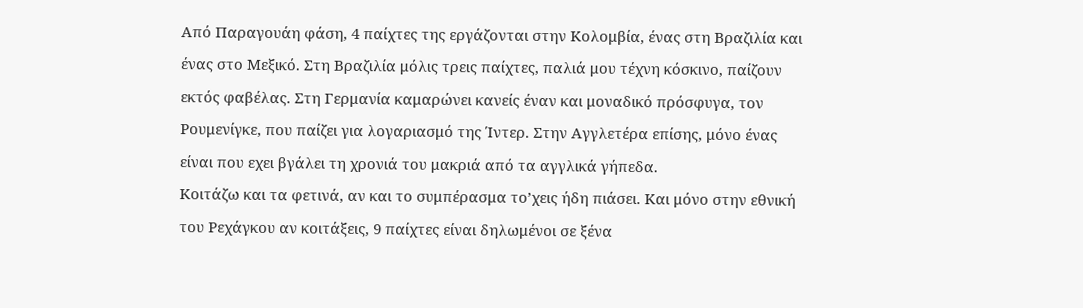Από Παραγουάη φάση, 4 παίχτες της εργάζονται στην Κολομβία, ένας στη Βραζιλία και ένας στο Μεξικό. Στη Βραζιλία μόλις τρεις παίχτες, παλιά μου τέχνη κόσκινο, παίζουν εκτός φαβέλας. Στη Γερμανία καμαρώνει κανείς έναν και μοναδικό πρόσφυγα, τον Ρουμενίγκε, που παίζει για λογαριασμό της Ίντερ. Στην Αγγλετέρα επίσης, μόνο ένας είναι που εχει βγάλει τη χρονιά του μακριά από τα αγγλικά γήπεδα.
Κοιτάζω και τα φετινά, αν και το συμπέρασμα το’χεις ήδη πιάσει. Και μόνο στην εθνική του Ρεχάγκου αν κοιτάξεις, 9 παίχτες είναι δηλωμένοι σε ξένα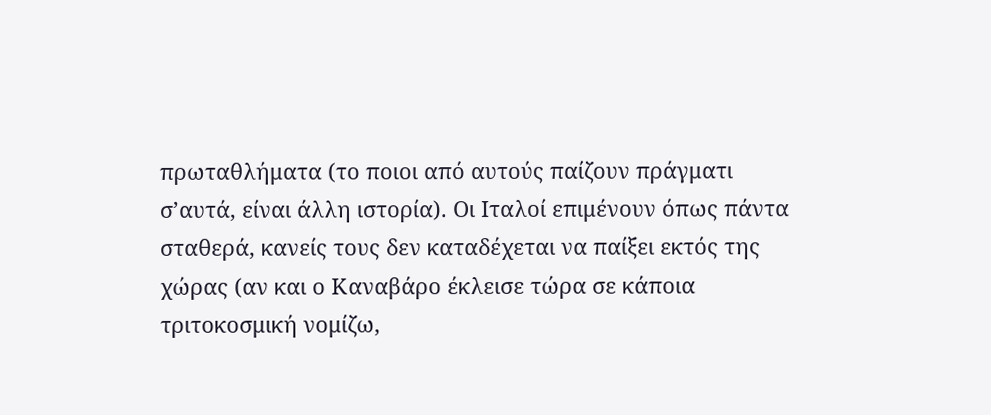πρωταθλήματα (το ποιοι από αυτούς παίζουν πράγματι σ’αυτά, είναι άλλη ιστορία). Οι Ιταλοί επιμένουν όπως πάντα σταθερά, κανείς τους δεν καταδέχεται να παίξει εκτός της χώρας (αν και ο Καναβάρο έκλεισε τώρα σε κάποια τριτοκοσμική νομίζω,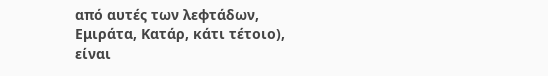από αυτές των λεφτάδων, Εμιράτα, Κατάρ, κάτι τέτοιο), είναι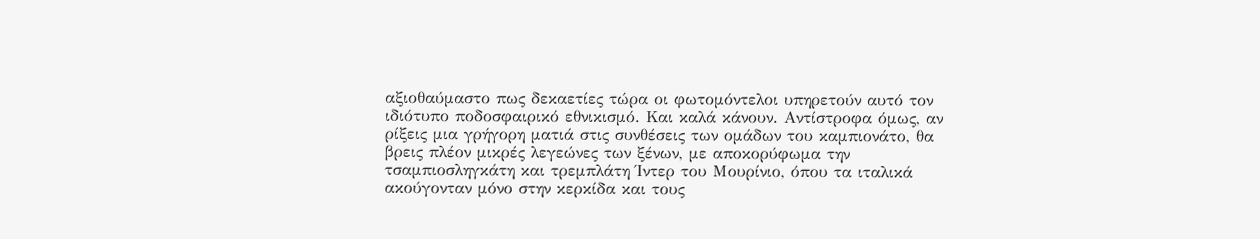αξιοθαύμαστο πως δεκαετίες τώρα οι φωτομόντελοι υπηρετούν αυτό τον ιδιότυπο ποδοσφαιρικό εθνικισμό. Και καλά κάνουν. Αντίστροφα όμως, αν ρίξεις μια γρήγορη ματιά στις συνθέσεις των ομάδων του καμπιονάτο, θα βρεις πλέον μικρές λεγεώνες των ξένων, με αποκορύφωμα την τσαμπιοσληγκάτη και τρεμπλάτη Ίντερ του Μουρίνιο, όπου τα ιταλικά ακούγονταν μόνο στην κερκίδα και τους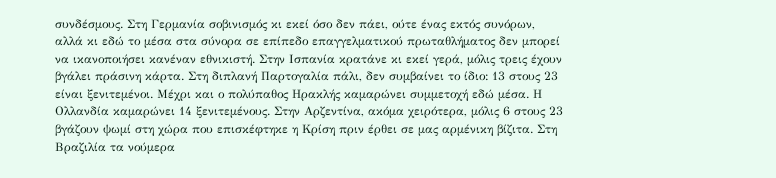συνδέσμους. Στη Γερμανία σοβινισμός κι εκεί όσο δεν πάει, ούτε ένας εκτός συνόρων, αλλά κι εδώ το μέσα στα σύνορα σε επίπεδο επαγγελματικού πρωταθλήματος δεν μπορεί να ικανοποιήσει κανέναν εθνικιστή. Στην Ισπανία κρατάνε κι εκεί γερά, μόλις τρεις έχουν βγάλει πράσινη κάρτα. Στη διπλανή Παρτογαλία πάλι, δεν συμβαίνει το ίδιο: 13 στους 23 είναι ξενιτεμένοι. Μέχρι και ο πολύπαθος Ηρακλής καμαρώνει συμμετοχή εδώ μέσα. Η Ολλανδία καμαρώνει 14 ξενιτεμένους. Στην Αρζεντίνα, ακόμα χειρότερα, μόλις 6 στους 23 βγάζουν ψωμί στη χώρα που επισκέφτηκε η Κρίση πριν έρθει σε μας αρμένικη βίζιτα. Στη Βραζιλία τα νούμερα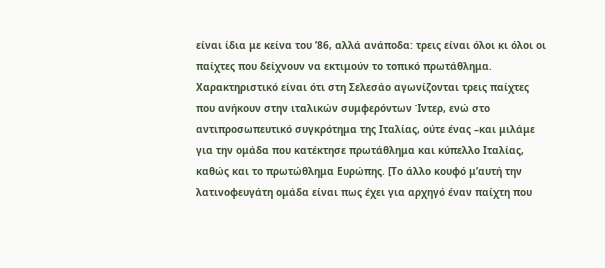είναι ίδια με κείνα του ’86, αλλά ανάποδα: τρεις είναι όλοι κι όλοι οι παίχτες που δείχνουν να εκτιμούν το τοπικό πρωτάθλημα. Χαρακτηριστικό είναι ότι στη Σελεσάο αγωνίζονται τρεις παίχτες που ανήκουν στην ιταλικών συμφερόντων Ίντερ, ενώ στο αντιπροσωπευτικό συγκρότημα της Ιταλίας, ούτε ένας –και μιλάμε για την ομάδα που κατέκτησε πρωτάθλημα και κύπελλο Ιταλίας, καθώς και το πρωτώθλημα Ευρώπης. [Το άλλο κουφό μ’αυτή την λατινοφευγάτη ομάδα είναι πως έχει για αρχηγό έναν παίχτη που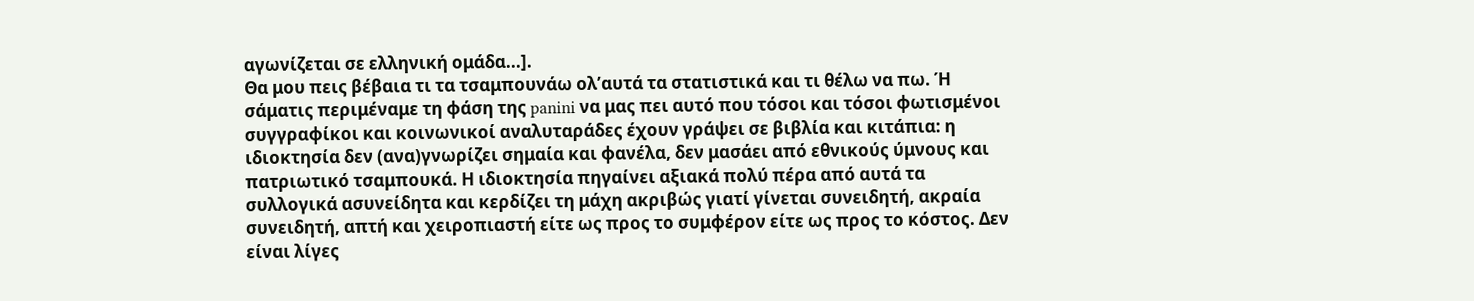αγωνίζεται σε ελληνική ομάδα...].
Θα μου πεις βέβαια τι τα τσαμπουνάω ολ’αυτά τα στατιστικά και τι θέλω να πω. Ή σάματις περιμέναμε τη φάση της panini να μας πει αυτό που τόσοι και τόσοι φωτισμένοι συγγραφίκοι και κοινωνικοί αναλυταράδες έχουν γράψει σε βιβλία και κιτάπια: η ιδιοκτησία δεν (ανα)γνωρίζει σημαία και φανέλα, δεν μασάει από εθνικούς ύμνους και πατριωτικό τσαμπουκά. Η ιδιοκτησία πηγαίνει αξιακά πολύ πέρα από αυτά τα συλλογικά ασυνείδητα και κερδίζει τη μάχη ακριβώς γιατί γίνεται συνειδητή, ακραία συνειδητή, απτή και χειροπιαστή είτε ως προς το συμφέρον είτε ως προς το κόστος. Δεν είναι λίγες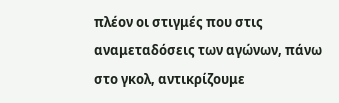πλέον οι στιγμές που στις αναμεταδόσεις των αγώνων, πάνω στο γκολ, αντικρίζουμε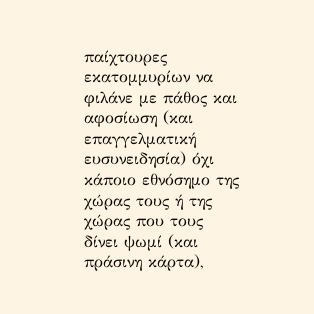παίχτουρες εκατομμυρίων να φιλάνε με πάθος και αφοσίωση (και επαγγελματική ευσυνειδησία) όχι κάποιο εθνόσημο της χώρας τους ή της χώρας που τους δίνει ψωμί (και πράσινη κάρτα),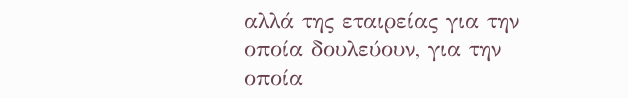αλλά της εταιρείας για την οποία δουλεύουν, για την οποία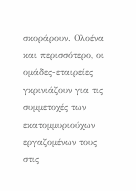σκοράρουν. Ολοένα και περισσότερο, οι ομάδες-εταιρείες γκρινιάζουν για τις συμμετοχές των εκατομμυριούχων εργαζομένων τους στις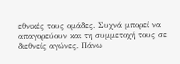εθνικές τους ομάδες. Συχνά μπορεί να απαγορεύουν και τη συμμετοχή τους σε διεθνείς αγώνες. Πάνω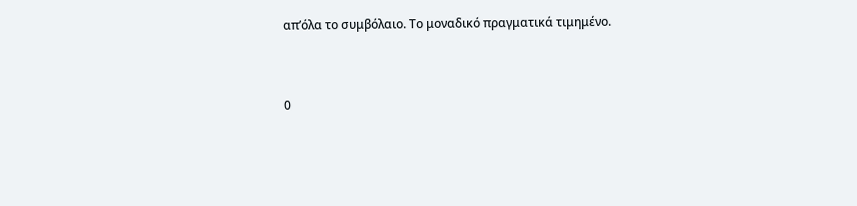απ’όλα το συμβόλαιο. Το μοναδικό πραγματικά τιμημένο.


0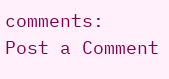comments:
Post a Comment